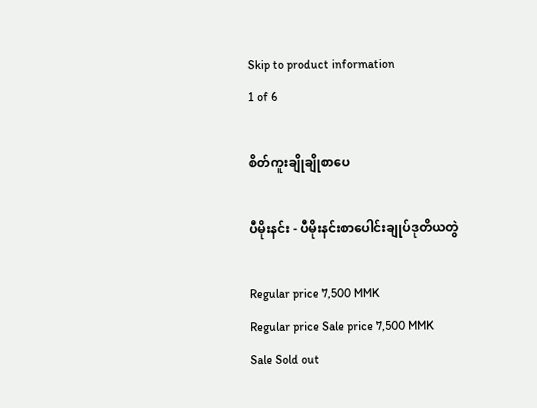Skip to product information
1 of 6

စိတ်ကူးချိုချိုစာပေ

ပီမိုးနင်း - ပီမိုးနင်းစာပေါင်းချုပ်ဒုတိယတွဲ

Regular price 7,500 MMK
Regular price Sale price 7,500 MMK
Sale Sold out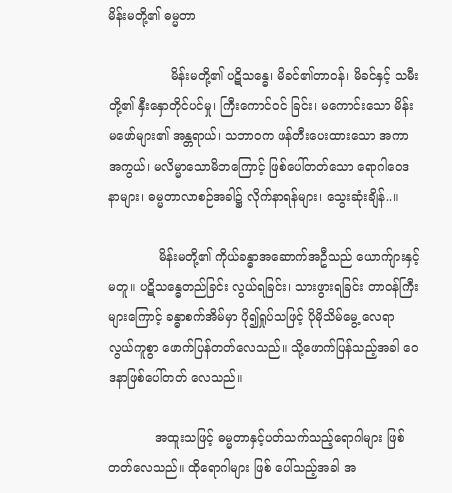မိန်းမတို့၏ ဓမ္မတာ

                မိန်းမတို့၏ ပဋိသန္ဓေ၊ မိခင်၏တာဝန်၊ မိခင်နှင့် သမီးတို့၏ နှီးနှောတိုင်ပင်မှု၊ ကြီးကောင်ဝင် ခြင်း၊ မကောင်းသော မိန်းမဖော်များ၏ အန္တရာယ်၊ သဘာဝက ဖန်တီးပေးထားသော အကာ အကွယ်၊ မလိမ္မာသောမိဘကြောင့် ဖြစ်ပေါ်တတ်သော ရောဂါဝေဒနာများ၊ ဓမ္မတာလာစဉ်အခါ၌ လိုက်နာရန်များ၊ သွေးဆုံးချိန်..။

             မိန်းမတို့၏ ကိုယ်ခန္ဓာအဆောက်အဦသည် ယောက်ျားနှင့်မတူ။ ပဋိသန္ဓေတည်ခြင်း လွယ်ရခြင်း၊ သားဖွားရခြင်း တာဝန်ကြီးများကြောင့် ခန္ဓာစက်အိမ်မှာ ပို၍ရှုပ်သဖြင့် ပိုမိုသိမ်မွေ့ လေရာ လွယ်ကူစွာ ဖောက်ပြန်တတ်လေသည်။ သို့ဖောက်ပြန်သည့်အခါ ဝေဒနာဖြစ်ပေါ်တတ် လေသည်။

            အထူးသဖြင့် ဓမ္မတာနှင့်ပတ်သက်သည့်ရောဂါများ ဖြစ်တတ်လေသည်။ ထိုရောဂါများ ဖြစ် ပေါ်သည့်အခါ အ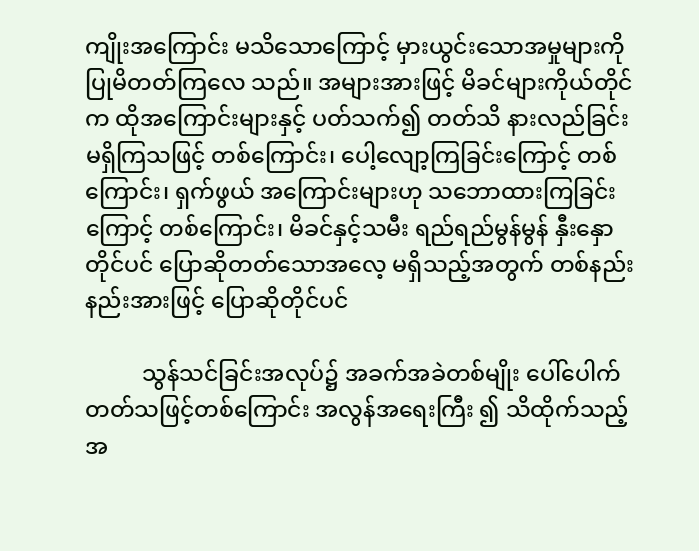ကျိုးအကြောင်း မသိသောကြောင့် မှားယွင်းသောအမှုများကို ပြုမိတတ်ကြလေ သည်။ အများအားဖြင့် မိခင်များကိုယ်တိုင်က ထိုအကြောင်းများနှင့် ပတ်သက်၍ တတ်သိ နားလည်ခြင်း မရှိကြသဖြင့် တစ်ကြောင်း၊ ပေါ့လျော့ကြခြင်းကြောင့် တစ်ကြောင်း၊ ရှက်ဖွယ် အကြောင်းများဟု သဘောထားကြခြင်းကြောင့် တစ်ကြောင်း၊ မိခင်နှင့်သမီး ရည်ရည်မွန်မွန် နှီးနှောတိုင်ပင် ပြောဆိုတတ်သောအလေ့ မရှိသည့်အတွက် တစ်နည်းနည်းအားဖြင့် ပြောဆိုတိုင်ပင်

          သွန်သင်ခြင်းအလုပ်၌ အခက်အခဲတစ်မျိုး ပေါ်ပေါက်တတ်သဖြင့်တစ်ကြောင်း အလွန်အရေးကြီး ၍ သိထိုက်သည့် အ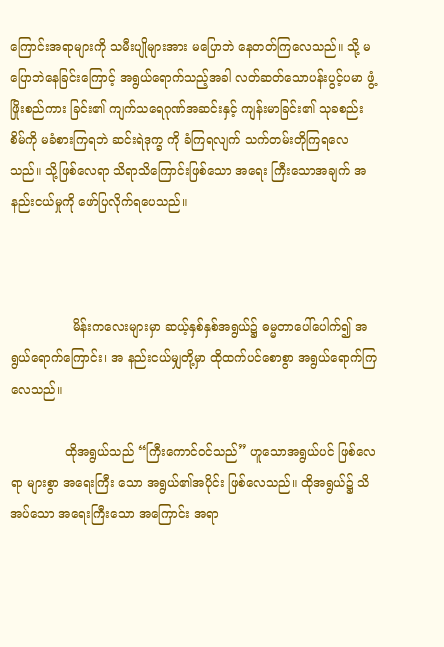ကြောင်းအရာများကို သမီးပျိုများအား မပြောဘဲ နေတတ်ကြလေသည်။ သို့ မပြောဘဲနေခြင်းကြောင့် အရွယ်ရောက်သည့်အခါ လတ်ဆတ်သောပန်းပွင့်ပမာ ဖွံ့ဖြိုးစည်ကား ခြင်း၏ ကျက်သရေဂုဏ်အဆင်းနှင့် ကျန်းမာခြင်း၏ သုခစည်းစိမ်ကို မခံစားကြရဘဲ ဆင်းရဲဒုက္ခ ကို ခံကြရလျက် သက်တမ်းတိုကြရလေသည်။ သို့ဖြစ်လေရာ သိရာသိကြောင်းဖြစ်သော အရေး ကြီးသောအချက် အနည်းငယ်မှုကို ဖော်ပြလိုက်ရပေသည်။



                မိန်းကလေးများမှာ ဆယ့်နှစ်နှစ်အရွယ်၌ ဓမ္မတာပေါ်ပေါက်၍ အရွယ်ရောက်ကြောင်း၊ အ နည်းငယ်မျှတို့မှာ ထိုထက်ပင်စောစွာ အရွယ်ရောက်ကြလေသည်။

              ထိုအရွယ်သည် “ကြီးကောင်ဝင်သည်” ဟူသောအရွယ်ပင် ဖြစ်လေရာ များစွာ အရေးကြီး သော အရွယ်၏အပိုင်း ဖြစ်လေသည်။ ထိုအရွယ်၌ သိအပ်သော အရေးကြီးသော အကြောင်း အရာ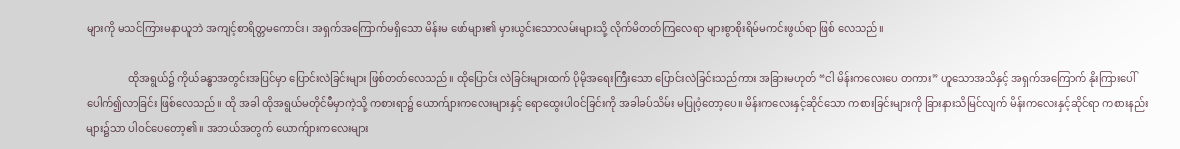များကို မသင်ကြားမနာယူဘဲ အကျင့်စာရိတ္တမကောင်း၊ အရှက်အကြောက်မရှိသော မိန်းမ ဖော်များ၏ မှားယွင်းသောလမ်းများသို့ လိုက်မိတတ်ကြလေရာ များစွာစိုးရိမ်မကင်းဖွယ်ရာ ဖြစ် လေသည်။

                ထိုအရွယ်၌ ကိုယ်ခန္ဓာအတွင်းအပြင်မှာ ပြောင်းလဲခြင်းများ ဖြစ်တတ်လေသည်။ ထိုပြောင်း လဲခြင်းများထက် ပိုမိုအရေးကြီးသော ပြောင်းလဲခြင်းသည်ကား အခြားမဟုတ် “ငါ မိန်းကလေးပေ တကား” ဟူသောအသိနှင့် အရှက်အကြောက် နိုးကြားပေါ်ပေါက်၍လာခြင်း ဖြစ်လေသည်။ ထို အခါ ထိုအရွယ်မတိုင်မီမှာကဲ့သို့ ကစားရာ၌ ယောက်ျားကလေးများနှင့် ရောထွေးပါဝင်ခြင်းကို အခါခပ်သိမ်း မပြုဝံ့တော့ပေ။ မိန်းကလေးနှင့်ဆိုင်သော ကစားခြင်းများကို ခြားနားသိမြင်လျက် မိန်းကလေးနှင့်ဆိုင်ရာ ကစားနည်းများ၌သာ ပါဝင်ပေတော့၏။ အဘယ်အတွက် ယောက်ျားကလေးများ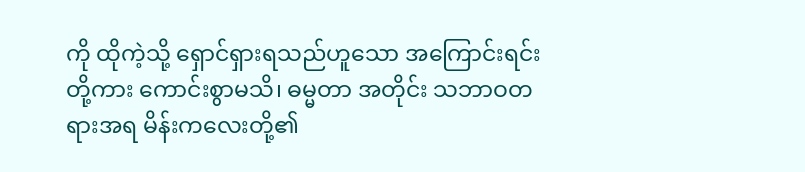ကို ထိုကဲ့သို့ ရှောင်ရှားရသည်ဟူသော အကြောင်းရင်းတို့ကား ကောင်းစွာမသိ၊ ဓမ္မတာ အတိုင်း သဘာဝတရားအရ မိန်းကလေးတို့၏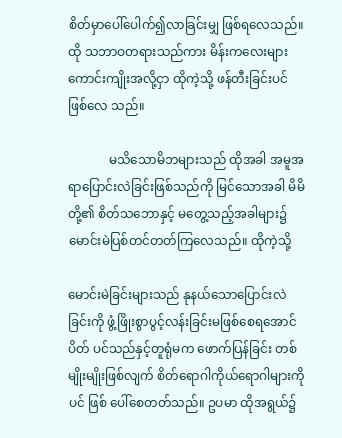စိတ်မှာပေါ်ပေါက်၍လာခြင်းမျှ ဖြစ်ရလေသည်။ ထို သဘာဝတရားသည်ကား မိန်းကလေးများ ကောင်းကျိုးအလို့ငှာ ထိုကဲ့သို့ ဖန်တီးခြင်းပင် ဖြစ်လေ သည်။

             မသိသောမိဘများသည် ထိုအခါ အမူအရာပြောင်းလဲခြင်းဖြစ်သည်ကို မြင်သောအခါ မိမိ တို့၏ စိတ်သဘောနှင့် မတွေ့သည့်အခါများ၌ မောင်းမဲပြစ်တင်တတ်ကြလေသည်။ ထိုကဲ့သို့

မောင်းမဲခြင်းများသည် နုနယ်သောပြောင်းလဲခြင်းကို ဖွံ့ဖြိုးစွာပွင့်လန်းခြင်းမဖြစ်စေရအောင် ပိတ် ပင်သည်နှင့်တူရုံမက ဖောက်ပြန်ခြင်း တစ်မျိုးမျိုးဖြစ်လျက် စိတ်ရောဂါကိုယ်ရောဂါများကိုပင် ဖြစ် ပေါ်စေတတ်သည်။ ဥပမာ ထိုအရွယ်၌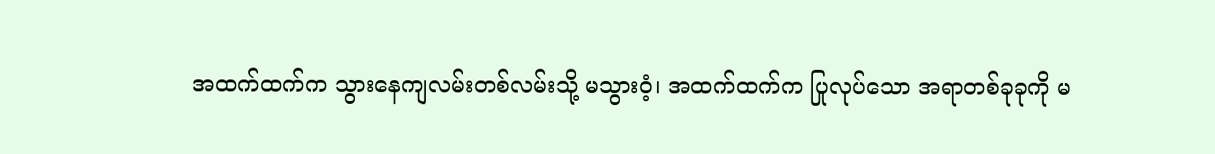အထက်ထက်က သွားနေကျလမ်းတစ်လမ်းသို့ မသွားဝံ့၊ အထက်ထက်က ပြုလုပ်သော အရာတစ်ခုခုကို မ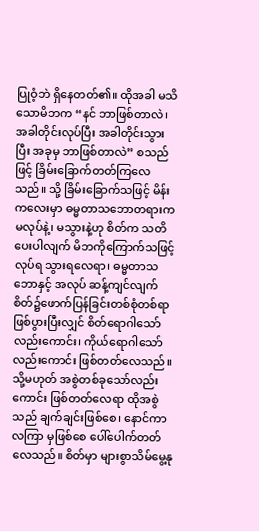ပြုဝံ့ဘဲ ရှိနေတတ်၏။ ထိုအခါ မသိသောမိဘက “နင် ဘာဖြစ်တာလဲ၊ အခါတိုင်းလုပ်ပြီး အခါတိုင်းသွားပြီး အခုမှ ဘာဖြစ်တာလဲ” စသည်ဖြင့် ခြိမ်းခြောက်တတ်ကြလေသည်။ သို့ ခြိမ်းခြောက်သဖြင့် မိန်းကလေးမှာ ဓမ္မတာသဘောတရားက မလုပ်နဲ့၊ မသွားနဲ့ဟု စိတ်က သတိပေးပါလျက် မိဘကိုကြောက်သဖြင့် လုပ်ရ သွားရလေရာ၊ ဓမ္မတာသဘောနှင့် အလုပ် ဆန့်ကျင်လျက် စိတ်၌ဖောက်ပြန်ခြင်းတစ်စုံတစ်ရာ ဖြစ်ပွားပြီးလျှင် စိတ်ရောဂါသော်လည်းကောင်း၊ ကိုယ်ရောဂါသော်လည်းကောင်း ဖြစ်တတ်လေသည်။ သို့မဟုတ် အစွဲတစ်ခုသော်လည်းကောင်း ဖြစ်တတ်လေရာ ထိုအစွဲသည် ချက်ချင်းဖြစ်စေ၊ နောင်ကာလကြာ မှဖြစ်စေ ပေါ်ပေါက်တတ်လေသည်။ စိတ်မှာ များစွာသိမ်မွေ့နု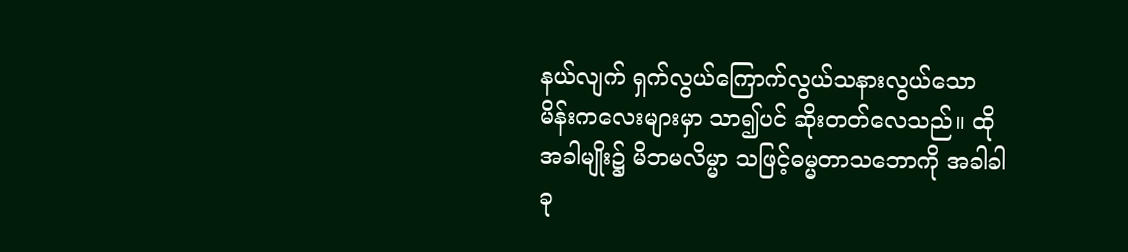နယ်လျက် ရှက်လွယ်ကြောက်လွယ်သနားလွယ်သော မိန်းကလေးများမှာ သာ၍ပင် ဆိုးတတ်လေသည်။ ထိုအခါမျိုး၌ မိဘမလိမ္မာ သဖြင့်ဓမ္မတာသဘောကို အခါခါခု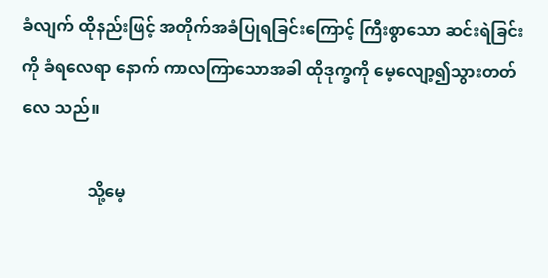ခံလျက် ထိုနည်းဖြင့် အတိုက်အခံပြုရခြင်းကြောင့် ကြီးစွာသော ဆင်းရဲခြင်းကို ခံရလေရာ နောက် ကာလကြာသောအခါ ထိုဒုက္ခကို မေ့လျော့၍သွားတတ်လေ သည်။

                သို့မေ့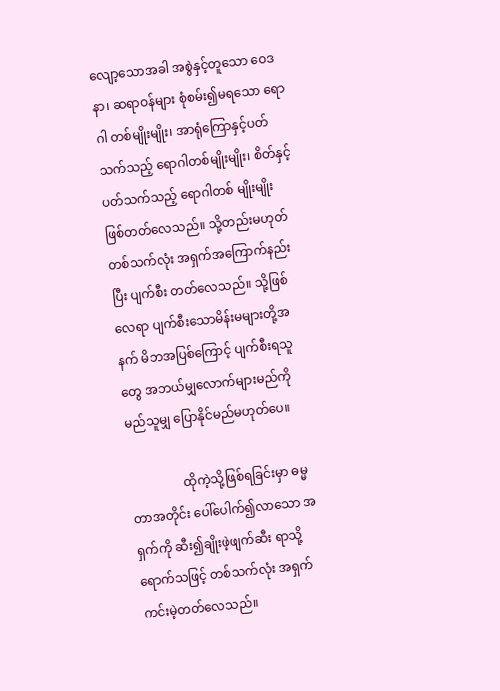လျော့သောအခါ အစွဲနှင့်တူသော ဝေဒနာ၊ ဆရာဝန်များ စုံစမ်း၍မရသော ရောဂါ တစ်မျိုးမျိုး၊ အာရုံကြောနှင့်ပတ်သက်သည့် ရောဂါတစ်မျိုးမျိုး၊ စိတ်နှင့်ပတ်သက်သည့် ရောဂါတစ် မျိုးမျိုး ဖြစ်တတ်လေသည်။ သို့တည်းမဟုတ် တစ်သက်လုံး အရှက်အကြောက်နည်းပြီး ပျက်စီး တတ်လေသည်။ သို့ဖြစ်လေရာ ပျက်စီးသောမိန်းမများတို့အနက် မိဘအပြစ်ကြောင့် ပျက်စီးရသူ တွေ အဘယ်မျှလောက်များမည်ကို မည်သူမျှ ပြောနိုင်မည်မဟုတ်ပေ။

                 ထိုကဲ့သို့ဖြစ်ရခြင်းမှာ ဓမ္မတာအတိုင်း ပေါ်ပေါက်၍လာသော အရှက်ကို ဆီး၍ချိုးဖဲ့ဖျက်ဆီး ရာသို့ ရောက်သဖြင့် တစ်သက်လုံး အရှက်ကင်းမဲ့တတ်လေသည်။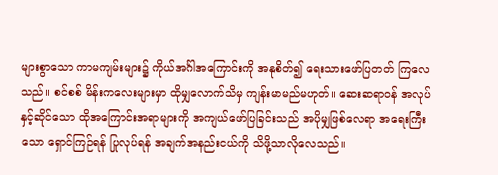များစွာသော ကာမကျမ်းများ၌ ကိုယ်အင်္ဂါအကြောင်းကို အနုစိတ်၍ ရေးသားဖော်ပြတတ် ကြလေသည်။ စင်စစ် မိန်းကလေးများမှာ ထိုမျှလောက်သိမှ ကျန်းမာမည်မဟုတ်။ ဆေးဆရာဝန် အလုပ်နှင့်ဆိုင်သော ထိုအကြောင်းအရာများကို အကျယ်ဖော်ပြခြင်းသည် အပိုမျှဖြစ်လေရာ အရေးကြီးသော ရှောင်ကြဉ်ရန် ပြုလုပ်ရန် အချက်အနည်းငယ်ကို သိဖို့သာလိုလေသည်။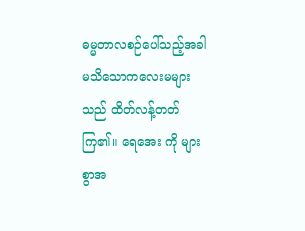ဓမ္မတာလစဉ်ပေါ်သည့်အခါ မသိသောကလေးမများသည် ထိတ်လန့်တတ်ကြ၏။ ရေအေး ကို များစွာအ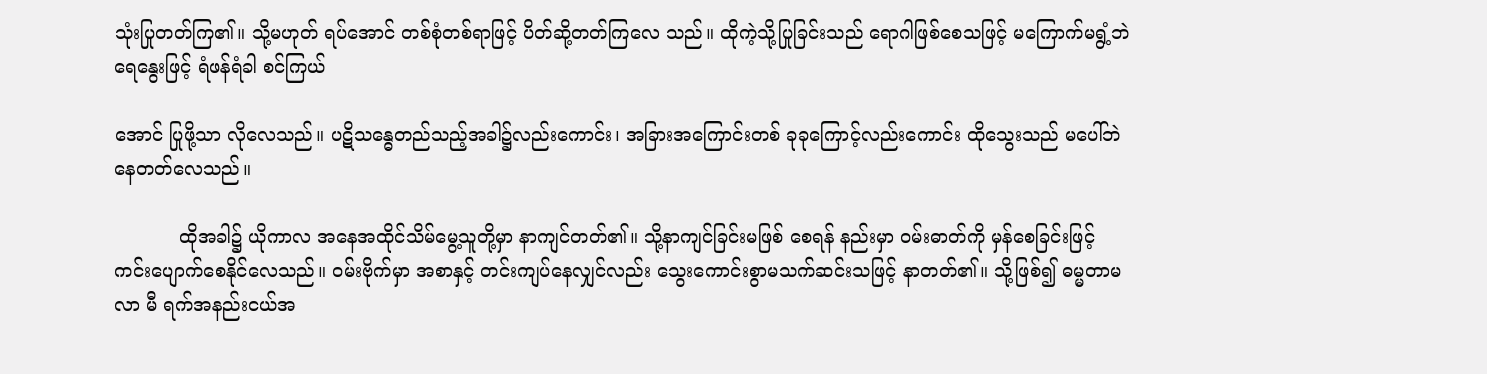သုံးပြုတတ်ကြ၏။ သို့မဟုတ် ရပ်အောင် တစ်စုံတစ်ရာဖြင့် ပိတ်ဆို့တတ်ကြလေ သည်။ ထိုကဲ့သို့ပြုခြင်းသည် ရောဂါဖြစ်စေသဖြင့် မကြောက်မရွံ့ဘဲ ရေနွေးဖြင့် ရံဖန်ရံခါ စင်ကြယ်

အောင် ပြုဖို့သာ လိုလေသည်။ ပဋိသန္ဓေတည်သည့်အခါ၌လည်းကောင်း၊ အခြားအကြောင်းတစ် ခုခုကြောင့်လည်းကောင်း ထိုသွေးသည် မပေါ်ဘဲ နေတတ်လေသည်။

           ထိုအခါ၌ ယိုကာလ အနေအထိုင်သိမ်မွေ့သူတို့မှာ နာကျင်တတ်၏။ သို့နာကျင်ခြင်းမဖြစ် စေရန် နည်းမှာ ဝမ်းဓာတ်ကို မှန်စေခြင်းဖြင့် ကင်းပျောက်စေနိုင်လေသည်။ ဝမ်းဗိုက်မှာ အစာနှင့် တင်းကျပ်နေလျှင်လည်း သွေးကောင်းစွာမသက်ဆင်းသဖြင့် နာတတ်၏။ သို့ဖြစ်၍ ဓမ္မတာမလာ မီ ရက်အနည်းငယ်အ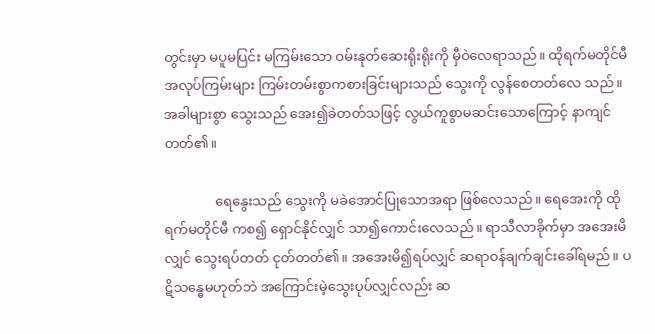တွင်းမှာ မပူမပြင်း မကြမ်းသော ဝမ်းနုတ်ဆေးရိုးရိုးကို မှီဝဲလေရာသည်။ ထိုရက်မတိုင်မီ အလုပ်ကြမ်းများ ကြမ်းတမ်းစွာကစားခြင်းများသည် သွေးကို လွန်စေတတ်လေ သည်။ အခါများစွာ သွေးသည် အေး၍ခဲတတ်သဖြင့် လွယ်ကူစွာမဆင်းသောကြောင့် နာကျင် တတ်၏။

               ရေနွေးသည် သွေးကို မခဲအောင်ပြုသောအရာ ဖြစ်လေသည်။ ရေအေးကို ထိုရက်မတိုင်မီ ကစ၍ ရှောင်နိုင်လျှင် သာ၍ကောင်းလေသည်။ ရာသီလာခိုက်မှာ အအေးမိလျှင် သွေးရပ်တတ် ငုတ်တတ်၏။ အအေးမိ၍ရပ်လျှင် ဆရာဝန်ချက်ချင်းခေါ်ရမည်။ ပဋိသန္ဓေမဟုတ်ဘဲ အကြောင်းမဲ့သွေးပုပ်လျှင်လည်း ဆ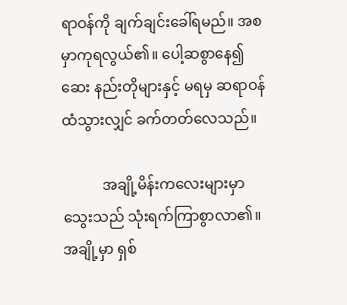ရာဝန်ကို ချက်ချင်းခေါ်ရမည်။ အစမှာကုရလွယ်၏။ ပေါ့ဆစွာနေ၍ ဆေး နည်းတိုများနှင့် မရမှ ဆရာဝန်ထံသွားလျှင် ခက်တတ်လေသည်။

           အချို့မိန်းကလေးများမှာ သွေးသည် သုံးရက်ကြာစွာလာ၏။ အချို့မှာ ရှစ်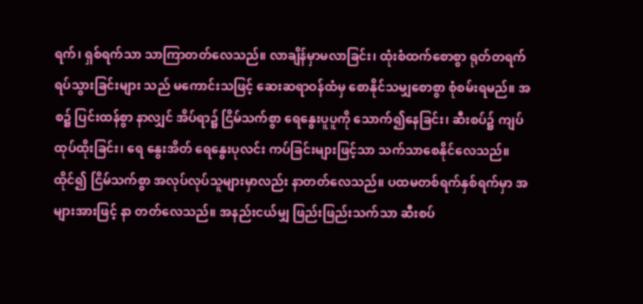ရက်၊ ရှစ်ရက်သာ သာကြာတတ်လေသည်။ လာချိန်မှာမလာခြင်း၊ ထုံးစံထက်စောစွာ ရုတ်တရက်ရပ်သွားခြင်းများ သည် မကောင်းသဖြင့် ဆေးဆရာဝန်ထံမှ စောနိုင်သမျှစောစွာ စုံစမ်းရမည်။ အစ၌ ပြင်းထန်စွာ နာလျှင် အိပ်ရာ၌ ငြိမ်သက်စွာ ရေနွေးပူပူကို သောက်၍နေခြင်း၊ ဆီးစပ်၌ ကျပ်ထုပ်ထိုးခြင်း၊ ရေ နွေးအိတ် ရေနွေးပုလင်း ကပ်ခြင်းများဖြင့်သာ သက်သာစေနိုင်လေသည်။ ထိုင်၍ ငြိမ်သက်စွာ အလုပ်လုပ်သူများမှာလည်း နာတတ်လေသည်။ ပထမတစ်ရက်နှစ်ရက်မှာ အများအားဖြင့် နာ တတ်လေသည်။ အနည်းငယ်မျှ ဖြည်းဖြည်းသက်သာ ဆီးစပ်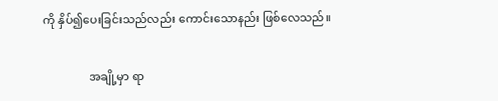ကို နှိပ်၍ပေးခြင်းသည်လည်း ကောင်းသောနည်း ဖြစ်လေသည်။

                အချို့မှာ ရာ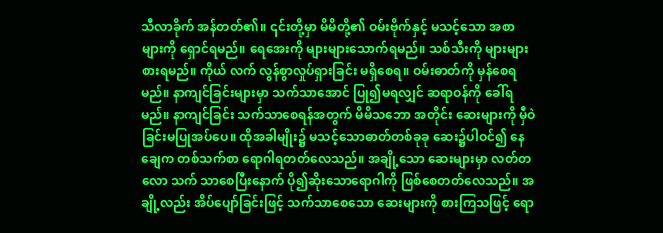သီလာခိုက် အန်တတ်၏။ ၎င်းတို့မှာ မိမိတို့၏ ဝမ်းဗိုက်နှင့် မသင့်သော အစာ များကို ရှောင်ရမည်။ ရေအေးကို များများသောက်ရမည်။ သစ်သီးကို များများစားရမည်။ ကိုယ် လက် လွန်စွာလှုပ်ရှားခြင်း မရှိစေရ။ ဝမ်းဓာတ်ကို မှန်စေရမည်။ နာကျင်ခြင်းများမှာ သက်သာအောင် ပြု၍မရလျှင် ဆရာဝန်ကို ခေါ်ရမည်။ နာကျင်ခြင်း သက်သာစေရန်အတွက် မိမိသဘော အတိုင်း ဆေးများကို မှီဝဲခြင်းမပြုအပ်ပေ။ ထိုအခါမျိုး၌ မသင့်သောဓာတ်တစ်ခုခု ဆေး၌ပါဝင်၍ နေချေက တစ်သက်စာ ရောဂါရတတ်လေသည်။ အချို့သော ဆေးများမှာ လတ်တလော သက် သာစေပြီးနောက် ပို၍ဆိုးသောရောဂါကို ဖြစ်စေတတ်လေသည်။ အချို့လည်း အိပ်ပျော်ခြင်းဖြင့် သက်သာစေသော ဆေးများကို စားကြသဖြင့် ရော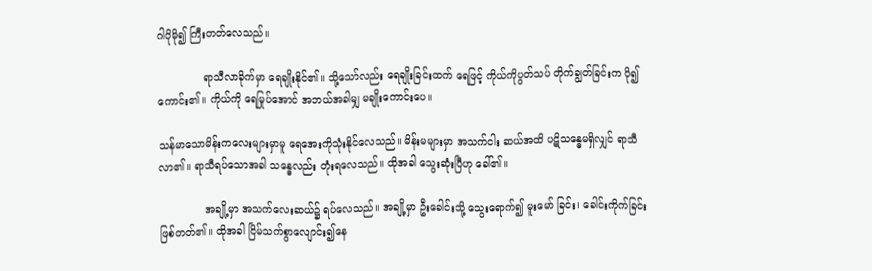ဂါပိုမို၍ ကြီးတတ်လေသည်။

              ရာသီလာခိုက်မှာ ရေချိုးနိုင်၏။ သို့သော်လည်း ရေချိုးခြင်းထက် ရေဖြင့် ကိုယ်ကိုပွတ်သပ် တိုက်ချွတ်ခြင်းက ပို၍ကောင်း၏။ ကိုယ်ကို ရေမြုပ်အောင် အဘယ်အခါမျှ မချိုးကောင်းပေ။

သန်မာသောမိန်းကလေးများမှာမူ ရေအေးကိုသုံးနိုင်လေသည်။ မိန်းမများမှာ အသက်ငါး ဆယ်အထိ ပဋိသန္ဓေမရှိလျှင် ရာသီလာ၏။ ရာသီရပ်သောအခါ သန္ဓေလည်း တုံးရလေသည်။ ထိုအခါ သွေးဆုံးပြီဟု ခေါ်၏။

              အချို့မှာ အသက်လေးဆယ်၌ ရပ်လေသည်။ အချို့မှာ ဦးခေါင်းသို့ သွေးရောက်၍ မူးမော် ခြင်း၊ ခေါင်းကိုက်ခြင်း ဖြစ်တတ်၏။ ထိုအခါ ငြိမ်သက်စွာလျောင်း၍နေ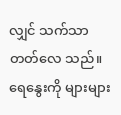လျှင် သက်သာတတ်လေ သည်။ ရေနွေးကို များများ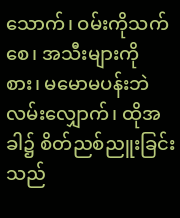သောက်၊ ဝမ်းကိုသက်စေ၊ အသီးများကို စား၊ မမောမပန်းဘဲ လမ်းလျှောက်၊ ထိုအခါ၌ စိတ်ညစ်ညူးခြင်းသည်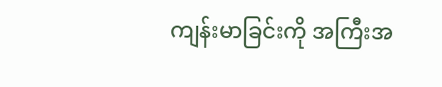ကျန်းမာခြင်းကို အကြီးအ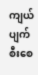ကျယ် ပျက်စီးစေ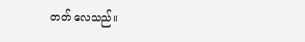တတ် လေသည်။